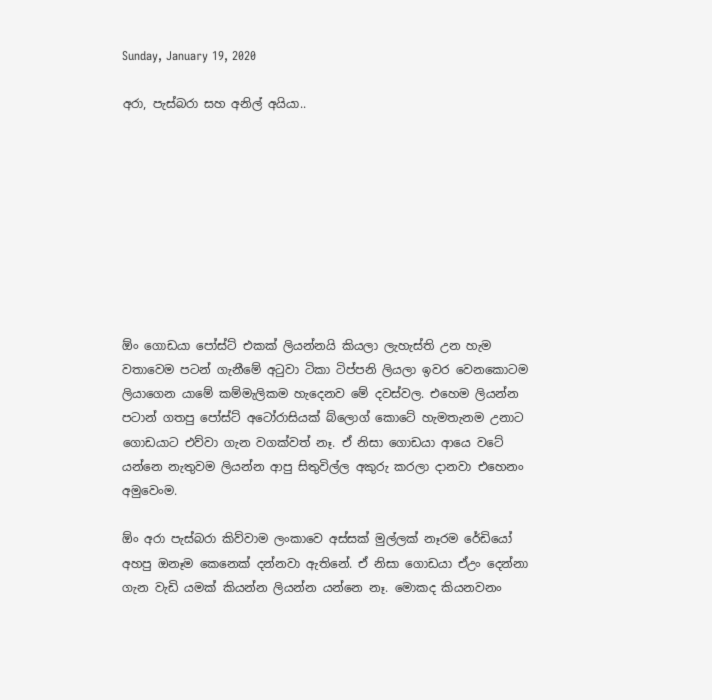Sunday, January 19, 2020

අරා, පැස්බරා සහ අනිල් අයියා..









ඕං ගොඩයා පෝස්ට් එකක් ලියන්නයි කියලා ලැහැස්ති උන හැම වතාවෙම පටන් ගැනීමේ අටුවා ටිකා ටිප්පනි ලියලා ඉවර වෙනකොටම ලියාගෙන යාමේ කම්මැලිකම හැදෙනව මේ දවස්වල. එහෙම ලියන්න පටාන් ගතපු පෝස්ට් අටෝරාසියක් බ්ලොග් කොටේ හැමතැනම උනාට ගොඩයාට එව්වා ගැන වගක්වත් නෑ. ඒ නිසා ගොඩයා ආයෙ වටේ යන්නෙ නැතුවම ලියන්න ආපු සිතුවිල්ල අකුරු කරලා දානවා එහෙනං අමුවෙංම.

ඕං අරා පැස්බරා කිව්වාම ලංකාවෙ අස්සක් මුල්ලක් නෑරම රේඩියෝ අහපු ඔනෑම කෙනෙක් දන්නවා ඇතිනේ. ඒ නිසා ගොඩයා ඒඋං දෙන්නා ගැන වැඩි යමක් කියන්න ලියන්න යන්නෙ නෑ. මොකද කියනවනං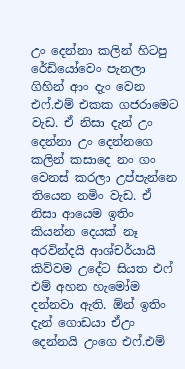උං දෙන්නා කලින් හිටපු රේඩියෝවෙං පැනලා ගිහින් ආං දැං වෙන එෆ්.එම් එකක ගජරාමෙට වැඩ. ඒ නිසා දැන් උං දෙන්නා උං දෙන්නගෙ කලින් කසාදෙ නං ගං වෙනස් කරලා උප්පැන්නෙ තියෙන නමිං වැඩ. ඒ නිසා ආයෙම ඉතිං කියන්න දෙයක් නෑ අරවින්දයි ආශ්චර්යායි කිව්වම උදේට සියත එෆ් එම් අහන හැමෝම දන්නවා ඇති. ඕන් ඉතිං දැන් ගොඩයා ඒඋං දෙන්නයි උංගෙ එෆ්.එම්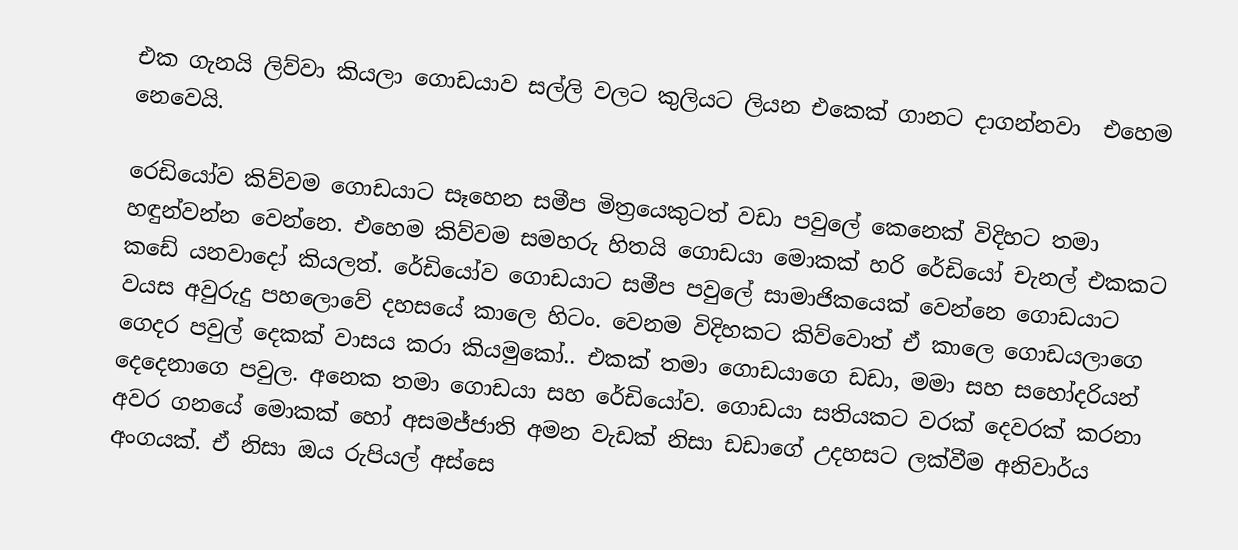එක ගැනයි ලිව්වා කියලා ගොඩයාව සල්ලි වලට කුලියට ලියන එකෙක් ගානට දාගන්නවා  එහෙම නෙවෙයි.

රෙඩියෝව කිව්වම ගොඩයාට සෑහෙන සමීප මිත්‍රයෙකුටත් වඩා පවුලේ කෙනෙක් විදිහට තමා හඳුන්වන්න වෙන්නෙ. එහෙම කිව්වම සමහරු හිතයි ගොඩයා මොකක් හරි රේඩියෝ චැනල් එකකට කඩේ යනවාදෝ කියලත්. රේඩියෝව ගොඩයාට සමීප පවුලේ සාමාජිකයෙක් වෙන්නෙ ගොඩයාට වයස අවුරුදු පහලොවේ දහසයේ කාලෙ හිටං. වෙනම විදිහකට කිව්වොත් ඒ කාලෙ ගොඩයලාගෙ ගෙදර පවුල් දෙකක් වාසය කරා කියමුකෝ.. එකක් තමා ගොඩයාගෙ ඩඩා, මමා සහ සහෝදරියන් දෙදෙනාගෙ පවුල. අනෙක තමා ගොඩයා සහ රේඩියෝව. ගොඩයා සතියකට වරක් දෙවරක් කරනා අවර ගනයේ මොකක් හෝ අසමජ්ජාති අමන වැඩක් නිසා ඩඩාගේ උදහසට ලක්වීම අනිවාර්ය අංගයක්. ඒ නිසා ඔය රුපියල් අස්සෙ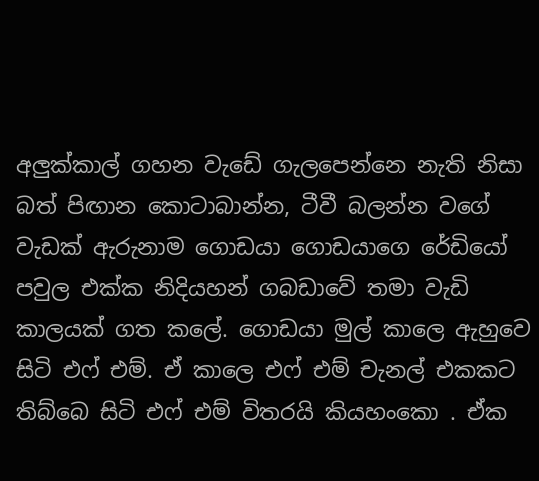අලුක්කාල් ගහන වැඩේ ගැලපෙන්නෙ නැති නිසා බත් පිඟාන කොටාබාන්න, ටීවී බලන්න වගේ වැඩක් ඇරුනාම ගොඩයා ගොඩයාගෙ රේඩියෝ පවුල එක්ක නිදියහන් ගබඩාවේ තමා වැඩි කාලයක් ගත කලේ. ගොඩයා මුල් කාලෙ ඇහුවෙ සිටි එෆ් එම්. ඒ කාලෙ එෆ් එම් චැනල් එකකට තිබ්බෙ සිටි එෆ් එම් විතරයි කියහංකො . ඒක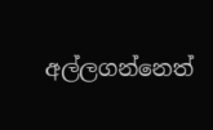අල්ලගන්නෙත්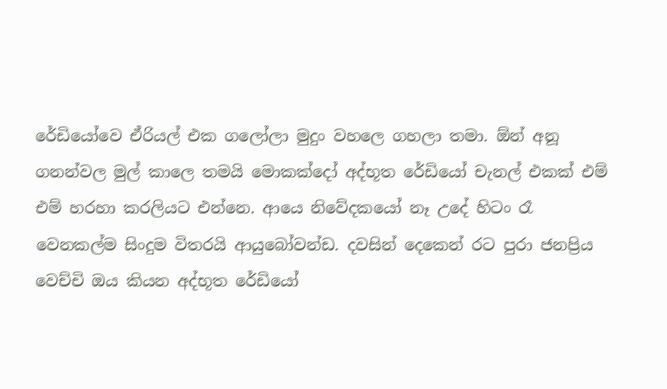රේඩියෝවෙ ඒරියල් එක ගලෝලා මුදුං වහලෙ ගහලා තමා. ඕන් අනූ ගනන්වල මුල් කාලෙ තමයි මොකක්දෝ අද්භූත රේඩියෝ චැනල් එකක් එම් එම් හරහා කරලියට එන්නෙ. ආයෙ නිවේදකයෝ නෑ උදේ හිටං රෑ වෙනකල්ම සිංදුම විතරයි ආයුබෝවන්ඩ. දවසින් දෙකෙන් රට පුරා ජනප්‍රිය වෙච්චි ඔය කියන අද්භූත රේඩියෝ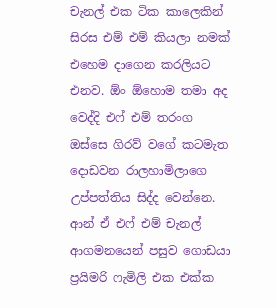චැනල් එක ටික කාලෙකින් සිරස එම් එම් කියලා නමක් එහෙම දාගෙන කරලියට එනව. ඕං ඕහොම තමා අද වෙද්දි එෆ් එම් තරංග ඔස්සෙ ගිරව් වගේ කටමැත දොඩවන රාලහාමිලාගෙ උප්පත්තිය සිද්ද වෙන්නෙ. ආන් ඒ එෆ් එම් චැනල් ආගමනයෙන් පසුව ගොඩයා ප්‍රයිමරි ෆැමිලි එක එක්ක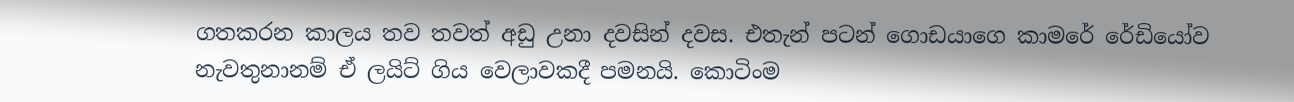ගතකරන කාලය තව තවත් අඩු උනා දවසින් දවස. එතැන් පටන් ගොඩයාගෙ කාමරේ රේඩියෝව නැවතුනානම් ඒ ලයිට් ගිය වෙලාවකදී පමනයි. කොටිංම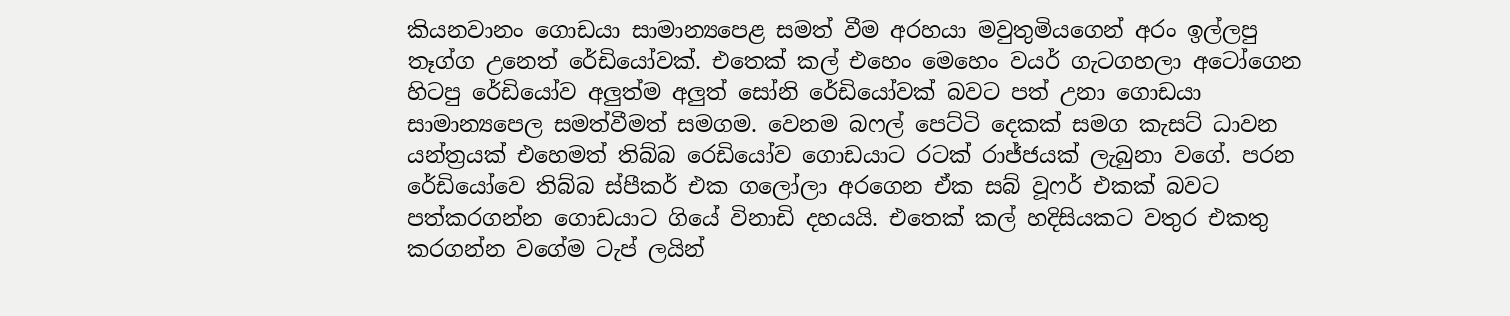කියනවානං ගොඩයා සාමාන්‍යපෙළ සමත් වීම අරහයා මවුතුමියගෙන් අරං ඉල්ලපු තෑග්ග උනෙත් රේඩියෝවක්. එතෙක් කල් එහෙං මෙහෙං වයර් ගැටගහලා අටෝගෙන හිටපු රේඩියෝව අලුත්ම අලුත් සෝනි රේඩියෝවක් බවට පත් උනා ගොඩයා සාමාන්‍යපෙල සමත්වීමත් සමගම. වෙනම බෆල් පෙට්ටි දෙකක් සමග කැසට් ධාවන යන්ත්‍රයක් එහෙමත් තිබ්බ රෙඩියෝව ගොඩයාට රටක් රාජ්ජයක් ලැබුනා වගේ. පරන රේඩියෝවෙ තිබ්බ ස්පීකර් එක ගලෝලා අරගෙන ඒක සබ් වූෆර් එකක් බවට පත්කරගන්න ගොඩයාට ගියේ විනාඩි දහයයි. එතෙක් කල් හදිසියකට වතුර එකතු කරගන්න වගේම ටැප් ලයින්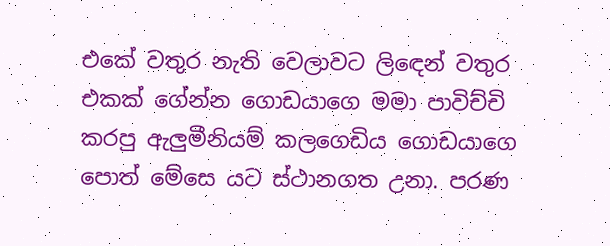එකේ වතුර නැති වෙලාවට ලිඳෙන් වතුර එකක් ගේන්න ගොඩයාගෙ මමා පාවිච්චි කරපු ඇලුමීනියම් කලගෙඩිය ගොඩයාගෙ පොත් මේසෙ යට ස්ථානගත උනා. පරණ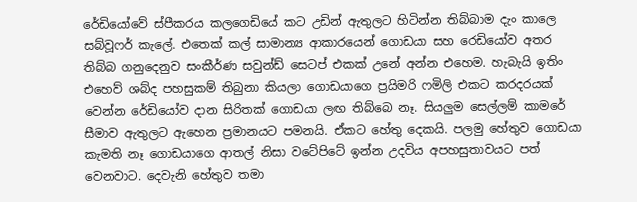රේඩියෝවේ ස්පීකරය කලගෙඩියේ කට උඩින් ඇතුලට හිටින්න තිබ්බාම දැං කාලෙ සබ්වූෆර් කැලේ. එතෙක් කල් සාමාන්‍ය ආකාරයෙන් ගොඩයා සහ රෙඩියෝව අතර තිබ්බ ගනුදෙනුව සංකීර්ණ සවුන්ඩ් සෙටප් එකක් උනේ අන්න එහෙම. හැබැයි ඉතිං එහෙව් ශබ්ද පහසුකම් තිබුනා කියලා ගොඩයාගෙ ප්‍රයිමරි ෆමිලි එකට කරදරයක් වෙන්න රේඩියෝව දාන සිරිතක් ගොඩයා ලඟ තිබ්බෙ නෑ. සියලුම සෙල්ලම් කාමරේ සීමාව ඇතුලට ඇහෙන ප්‍රමානයට පමනයි. ඒකට හේතු දෙකයි. පලමු හේතුව ගොඩයා කැමති නෑ ගොඩයාගෙ ආතල් නිසා වටේපිටේ ඉන්න උදවිය අපහසුතාවයට පත් වෙනවාට. දෙවැනි හේතුව තමා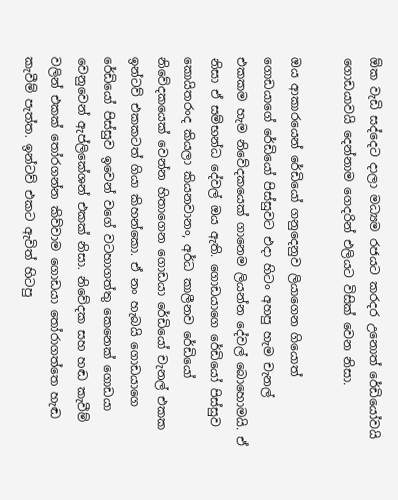ඕක වැඩි සද්දෙට දාලා මධ්‍යම රජයට කරදර උනොත් රේඩියෝවයි ගොඩයාවයි දෙන්නාම ගෙදරින් එලියට විසික් වෙන නිසා.

ඔය ආකාරයෙන් රේඩියෝ ගනුදෙනුව ලියාගෙන ගියොත් ගොඩයාගේ රේඩියෝ පිස්සුවට එදා හිටං අහපු හැම චැනල් එකකම හැම නිවේදකයෙක් ගානෙම ලියන්න දේවල් බොහොමයි. ඒ නිසා ඒ සම්භන්ධ දේවල් ඔය ඇති. ගොඩයාගෙ රේඩියෝ පිස්සුව කොයිතරංද කියලා කියනවානං, අර්ධ කාලීනව රේඩියෝ නිවේදකයෙක් වෙන්න හිතාගෙන ගොඩයා රේඩියෝ චැනල් එකක ඉන්ටව් එකකටත් ගියා කිහන්කො. ඒ නං හැබයි ගොඩයාගෙ රේඩියෝ පිස්සුව ඉවෙන් වගේ වටහාගත්තු කෙනෙක් ගොඩයා වෙනුවෙන් ඇප්ලිකේශන් එකක් නිසා. නිවේදක සහ හඬ කැවීම් වලින් එකක් තෝරගන්න කිව්වාම ගොඩයා තෝරාගත්තෙ හැඬ කැවීම් පැත්ත. ඉන්ටව් එකට ඇවිත් හිටපු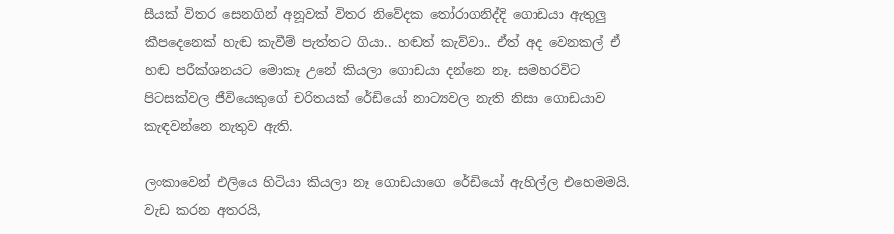සීයක් විතර සෙනගින් අනූවක් විතර නිවේදක තෝරාගනිද්දි ගොඩයා ඇතුලු කීපදෙනෙක් හැඬ කැවීම් පැත්තට ගියා.. හඬත් කැව්වා.. ඒත් අද වෙනකල් ඒ හඬ පරීක්ශනයට මොකෑ උනේ කියලා ගොඩයා දන්නෙ නෑ. සමහරවිට පිටසක්වල ජීවියෙකුගේ චරිතයක් රේඩියෝ නාට්‍යවල නැති නිසා ගොඩයාව කැඳවන්නෙ නැතුව ඇති.

ලංකාවෙන් එලියෙ හිටියා කියලා නෑ ගොඩයාගෙ රේඩියෝ ඇහිල්ල එහෙමමයි. වැඩ කරන අතරයි,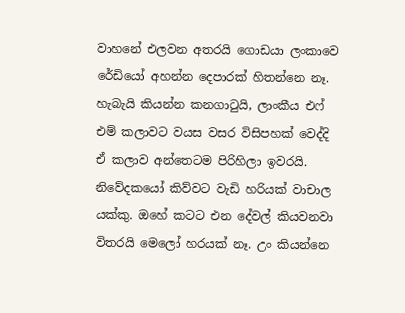වාහනේ එලවන අතරයි ගොඩයා ලංකාවෙ රේඩියෝ අහන්න දෙපාරක් හිතන්නෙ නෑ. හැබැයි කියන්න කනගාටුයි, ලාංකීය එෆ් එම් කලාවට වයස වසර විසිපහක් වෙද්දි ඒ කලාව අන්තෙටම පිරිහිලා ඉවරයි. නිවේදකයෝ කිව්වට වැඩි හරියක් වාචාල යක්කු. ඔහේ කටට එන දේවල් කියවනවා විතරයි මෙලෝ හරයක් නෑ. උං කියන්නෙ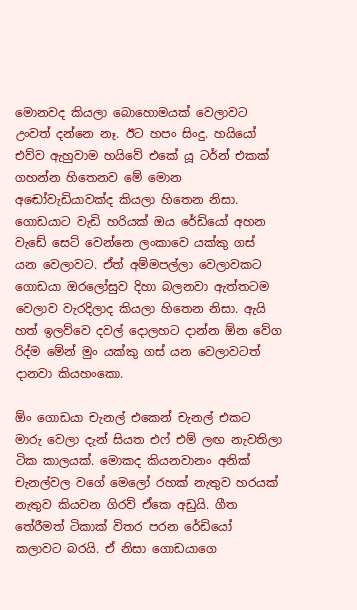මොනවද කියලා බොහොමයක් වෙලාවට උංවත් දන්නෙ නෑ. ඊට හපං සිංදු. හයියෝ එව්ව ඇහුවාම හයිවේ එකේ යූ ටර්න් එකක් ගහන්න හිතෙනව මේ මොන අඬෝවැඩියාවක්ද කියලා හිතෙන නිසා. ගොඩයාට වැඩි හරියක් ඔය රේඩියෝ අහන වැඩේ සෙට් වෙන්නෙ ලංකාවෙ යක්කු ගස් යන වෙලාවට. ඒත් අම්මපල්ලා වෙලාවකට ගොඩයා ඔරලෝසුව දිහා බලනවා ඇත්තටම වෙලාව වැරදිලාද කියලා හිතෙන නිසා. ඇයි හත් ඉලව්වෙ දවල් දොලහට දාන්න ඕන වේග රිද්ම මේන් මුං යක්කු ගස් යන වෙලාවටත් දානවා කියහංකො.

ඕං ගොඩයා චැනල් එකෙන් චැනල් එකට මාරු වෙලා දැන් සියත එෆ් එම් ලඟ නැවතිලා ටික කාලයක්. මොකද කියනවානං අනික් චැනල්වල වගේ මෙලෝ රහක් නැතුව හරයක් නැතුව කියවන ගිරව් ඒකෙ අඩුයි. ගීත තේරීමත් ටිකාක් විතර පරන රේඩියෝ කලාවට බරයි. ඒ නිසා ගොඩයාගෙ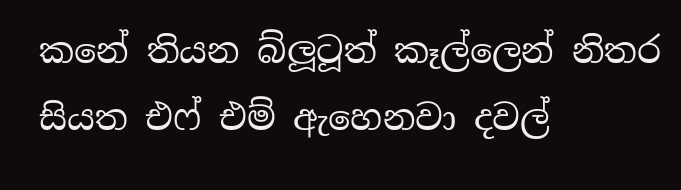කනේ තියන බ්ලූටූත් කෑල්ලෙන් නිතර සියත එෆ් එම් ඇහෙනවා දවල්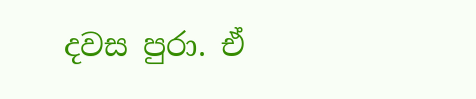දවස පුරා. ඒ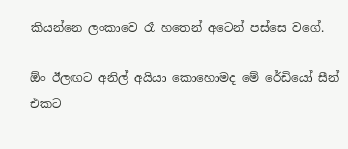කියන්නෙ ලංකාවෙ රෑ හතෙන් අටෙන් පස්සෙ වගේ.

ඕං ඊලඟට අනිල් අයියා කොහොමද මේ රේඩියෝ සීන් එකට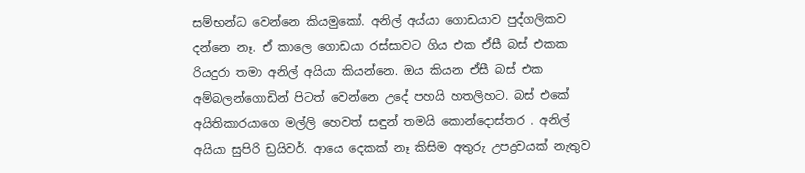සම්භන්ධ වෙන්නෙ කියමුකෝ. අනිල් අය්යා ගොඩයාව පුද්ගලිකව දන්නෙ නෑ. ඒ කාලෙ ගොඩයා රස්සාවට ගිය එක ඒසී බස් එකක රියදුරා තමා අනිල් අයියා කියන්නෙ. ඔය කියන ඒසී බස් එක අම්බලන්ගොඩින් පිටත් වෙන්නෙ උදේ පහයි හතලිහට. බස් එකේ අයිතිකාරයාගෙ මල්ලි හෙවත් සඳුන් තමයි කොන්දොස්තර . අනිල් අයියා සුපිරි ඩ්‍රයිවර්. ආයෙ දෙකක් නෑ කිසිම අතුරු උපද්‍රවයක් නැතුව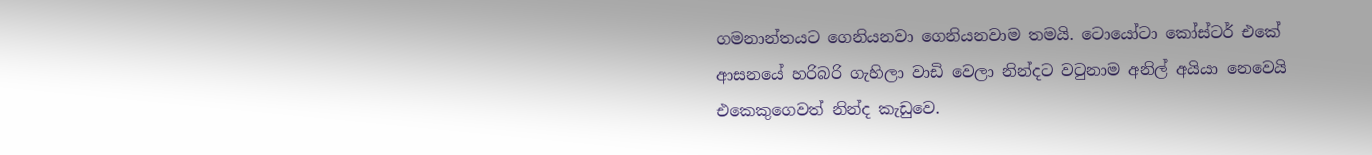ගමනාන්තයට ගෙනියනවා ගෙනියනවාම තමයි. ටොයෝටා කෝස්ටර් එකේ ආසනයේ හරිබරි ගැහිලා වාඩි වෙලා නින්දට වටුනාම අනිල් අයියා නෙවෙයි එකෙකුගෙවත් නින්ද කැඩුවෙ.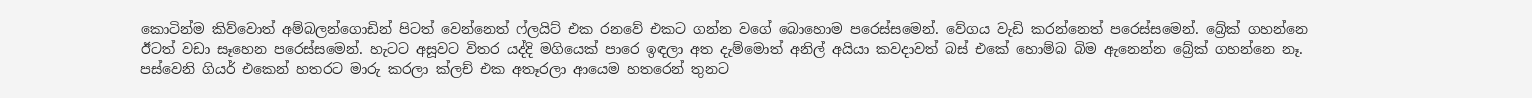කොටින්ම කිව්වොත් අම්බලන්ගොඩින් පිටත් වෙන්නෙත් ෆ්ලයිට් එක රනවේ එකට ගන්න වගේ බොහොම පරෙස්සමෙන්. වේගය වැඩි කරන්නෙත් පරෙස්සමෙන්. බ්‍රේක් ගහන්නෙ ඊටත් වඩා සෑහෙන පරෙස්සමෙන්. හැටට අසූවට විතර යද්දි මගියෙක් පාරෙ ඉඳලා අත දැම්මොත් අනිල් අයියා කවදාවත් බස් එකේ හොම්බ බිම ඇනෙන්න බ්‍රේක් ගහන්නෙ නෑ. පස්වෙනි ගියර් එකෙන් හතරට මාරු කරලා ක්ලච් එක අතෑරලා ආයෙම හතරෙන් තුනට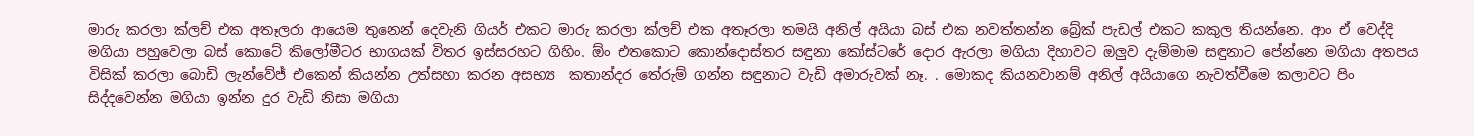මාරු කරලා ක්ලච් එක අතෑලරා ආයෙම තුනෙන් දෙවැනි ගියර් එකට මාරු කරලා ක්ලච් එක අතෑරලා තමයි අනිල් අයියා බස් එක නවත්තන්න බ්‍රේක් පැඩල් එකට කකුල තියන්නෙ. ආං ඒ වෙද්දි මගියා පහුවෙලා බස් කොටේ කිලෝමීටර භාගයක් විතර ඉස්සරහට ගිහිං. ඕං එතකොට කොන්දොස්තර සඳුනා කෝස්ටරේ දොර ඇරලා මගියා දිහාවට ඔලුව දැම්මාම සඳුනාට පේන්නෙ මගියා අතපය විසික් කරලා බොඩි ලැන්වේජ් එකෙන් කියන්න උත්සහා කරන අසභ්‍ය  කතාන්දර තේරුම් ගන්න සඳුනාට වැඩි අමාරුවක් නෑ. . මොකද කියනවානම් අනිල් අයියාගෙ නැවත්වීමෙ කලාවට පිං සිද්දවෙන්න මගියා ඉන්න දුර වැඩි නිසා මගියා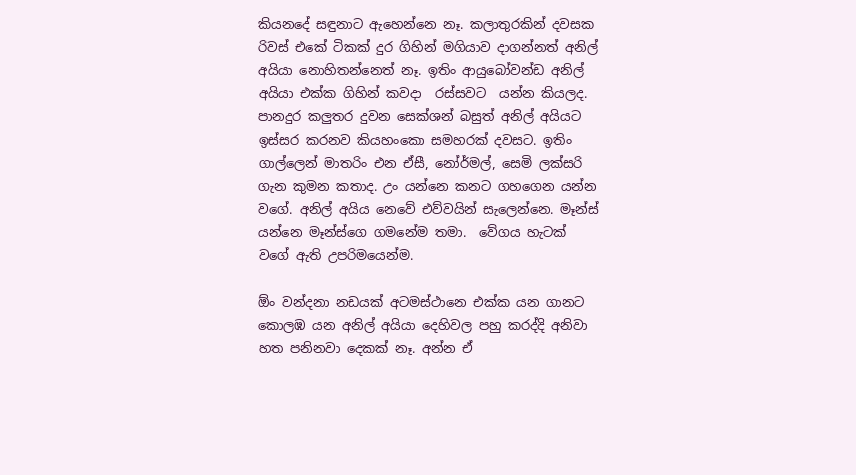කියනදේ සඳුනාට ඇහෙන්නෙ නෑ. කලාතුරකින් දවසක රිවස් එකේ ටිකක් දුර ගිහින් මගියාව දාගන්නත් අනිල් අයියා නොහිතන්නෙත් නෑ. ඉතිං ආයුබෝවන්ඩ අනිල් අයියා එක්ක ගිහින් කවදා  රස්සවට  යන්න කියලද. පානදුර කලුතර දුවන සෙක්ශන් බසුත් අනිල් අයියට ඉස්සර කරනව කියහංකො සමහරක් දවසට. ඉතිං ගාල්ලෙන් මාතරිං එන ඒසී, නෝර්මල්, සෙමි ලක්සරි ගැන කුමන කතාද. උං යන්නෙ කනට ගහගෙන යන්න වගේ. අනිල් අයිය නෙවේ එව්වයින් සැලෙන්නෙ. මෑන්ස් යන්නෙ මෑන්ස්ගෙ ගමනේම තමා.  වේගය හැටක් වගේ ඇති උපරිමයෙන්ම.

ඕං වන්දනා නඩයක් අටමස්ථානෙ එක්ක යන ගානට කොලඹ යන අනිල් අයියා දෙහිවල පහු කරද්දි අනිවා හත පනිනවා දෙකක් නෑ. අන්න ඒ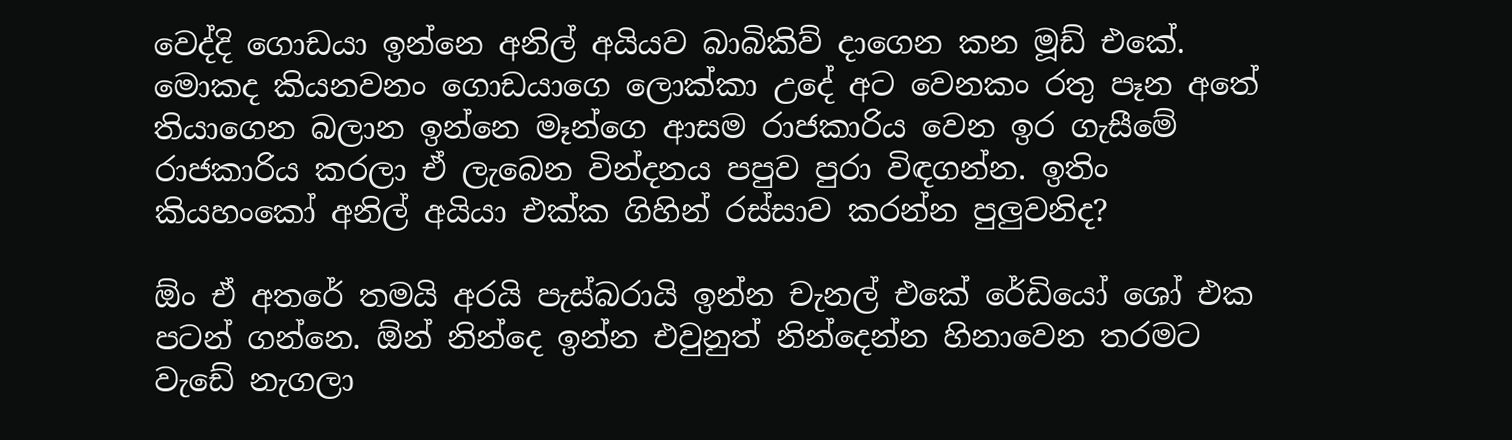වෙද්දි ගොඩයා ඉන්නෙ අනිල් අයියව බාබිකිව් දාගෙන කන මූඩ් එකේ. මොකද කියනවනං ගොඩයාගෙ ලොක්කා උදේ අට වෙනකං රතු පෑන අතේ තියාගෙන බලාන ඉන්නෙ මෑන්ගෙ ආසම රාජකාරිය වෙන ඉර ගැසීමේ රාජකාරිය කරලා ඒ ලැබෙන වින්දනය පපුව පුරා විඳගන්න. ඉතිං කියහංකෝ අනිල් අයියා එක්ක ගිහින් රස්සාව කරන්න පුලුවනිද?

ඕං ඒ අතරේ තමයි අරයි පැස්බරායි ඉන්න චැනල් එකේ රේඩියෝ ශෝ එක පටන් ගන්නෙ. ඕන් නින්දෙ ඉන්න එවුනුත් නින්දෙන්න හිනාවෙන තරමට වැඩේ නැගලා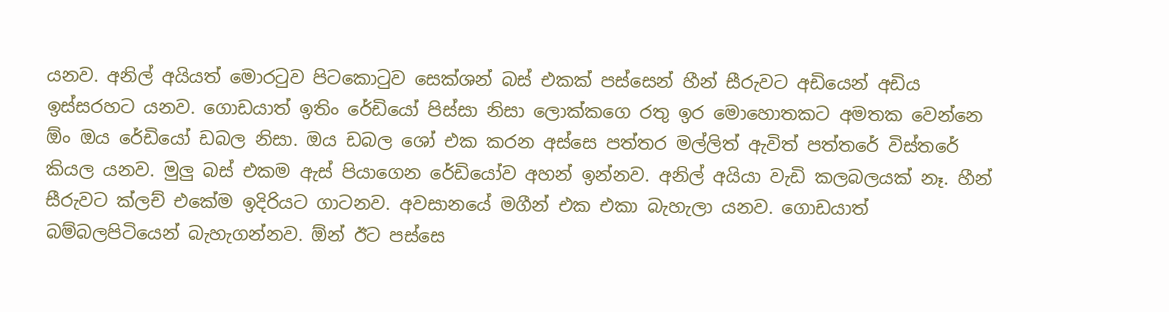යනව. අනිල් අයියත් මොරටුව පිටකොටුව සෙක්ශන් බස් එකක් පස්සෙන් හීන් සීරුවට අඩියෙන් අඩිය ඉස්සරහට යනව. ගොඩයාත් ඉතිං රේඩියෝ පිස්සා නිසා ලොක්කගෙ රතු ඉර මොහොතකට අමතක වෙන්නෙ ඕං ඔය රේඩියෝ ඩබල නිසා. ඔය ඩබල ශෝ එක කරන අස්සෙ පත්තර මල්ලිත් ඇවිත් පත්තරේ විස්තරේ කියල යනව. මුලු බස් එකම ඇස් පියාගෙන රේඩියෝව අහන් ඉන්නව. අනිල් අයියා වැඩි කලබලයක් නෑ. හීන් සීරුවට ක්ලච් එකේම ඉදිරියට ගාටනව. අවසානයේ මගීන් එක එකා බැහැලා යනව. ගොඩයාත් බම්බලපිටියෙන් බැහැගන්නව. ඕන් ඊට පස්සෙ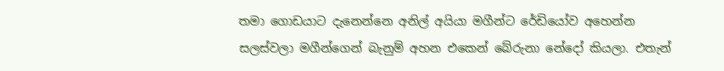තමා ගොඩයාට දැනෙන්නෙ අනිල් අයියා මගීන්ට රේඩියෝව අහෙන්න සලස්වලා මගීන්ගෙන් බැනුම් අහන එකෙන් බේරුනා නේදෝ කියලා. එතැන්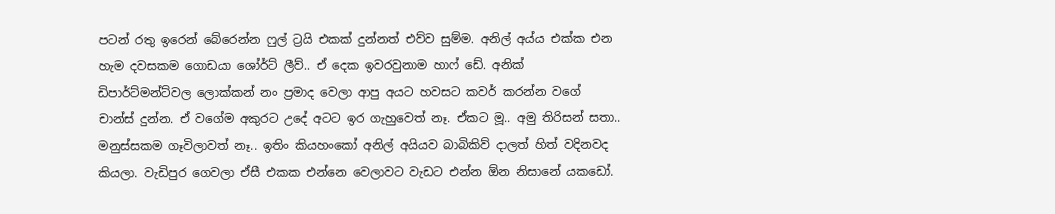පටන් රතු ඉරෙන් බේරෙන්න ෆුල් ට්‍රයි එකක් දුන්නත් එව්ව සුම්ම. අනිල් අය්ය එක්ක එන හැම දවසකම ගොඩයා ශෝර්ට් ලීව්.. ඒ දෙක ඉවරවුනාම හාෆ් ඩේ. අනික් ඩිපාර්ට්මන්ට්වල ලොක්කන් නං ප්‍රමාද වෙලා ආපු අයට හවසට කවර් කරන්න වගේ චාන්ස් දුන්න. ඒ වගේම අකුරට උදේ අටට ඉර ගැහුවෙත් නෑ. ඒකට මූ.. අමු තිරිසන් සතා.. මනුස්සකම ගෑවිලාවත් නෑ.. ඉතිං කියහංකෝ අනිල් අයියව බාබිකිව් දාලත් හිත් වදිනවද කියලා. වැඩිපුර ගෙවලා ඒසී එකක එන්නෙ වෙලාවට වැඩට එන්න ඕන නිසානේ යකඩෝ.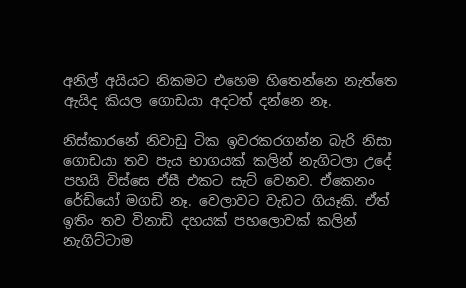අනිල් අයියට නිකමට එහෙම හිතෙන්නෙ නැත්තෙ ඇයිද කියල ගොඩයා අදටත් දන්නෙ නෑ.

නිස්කාරනේ නිවාඩු ටික ඉවරකරගන්න බැරි නිසා ගොඩයා තව පැය භාගයක් කලින් නැගිටලා උදේ පහයි විස්සෙ ඒසී එකට සැට් වෙනව. ඒකෙනං රේඩියෝ මගඩි නෑ. වෙලාවට වැඩට ගියෑකි. ඒත් ඉතිං තව විනාඩි දහයක් පහලොවක් කලින් නැගිට්ටාම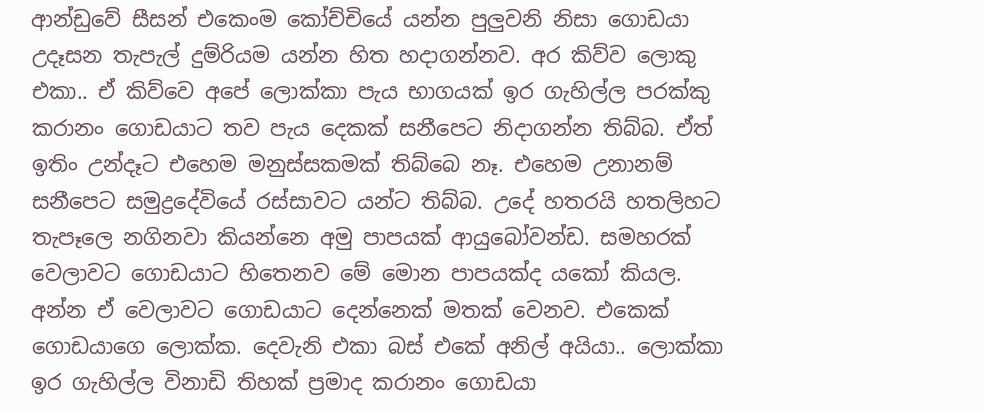ආන්ඩුවේ සීසන් එකෙංම කෝච්චියේ යන්න පුලුවනි නිසා ගොඩයා උදෑසන තැපැල් දුම්රියම යන්න හිත හදාගන්නව. අර කිව්ව ලොකු එකා.. ඒ කිව්වෙ අපේ ලොක්කා පැය භාගයක් ඉර ගැහිල්ල පරක්කු කරානං ගොඩයාට තව පැය දෙකක් සනීපෙට නිදාගන්න තිබ්බ. ඒත් ඉතිං උන්දෑට එහෙම මනුස්සකමක් තිබ්බෙ නෑ. එහෙම උනානම් සනීපෙට සමුද්‍රදේවියේ රස්සාවට යන්ට තිබ්බ. උදේ හතරයි හතලිහට තැපෑලෙ නගිනවා කියන්නෙ අමු පාපයක් ආයුබෝවන්ඩ. සමහරක් වෙලාවට ගොඩයාට හිතෙනව මේ මොන පාපයක්ද යකෝ කියල. අන්න ඒ වෙලාවට ගොඩයාට දෙන්නෙක් මතක් වෙනව. එකෙක් ගොඩයාගෙ ලොක්ක. දෙවැනි එකා බස් එකේ අනිල් අයියා.. ලොක්කා ඉර ගැහිල්ල විනාඩි තිහක් ප්‍රමාද කරානං ගොඩයා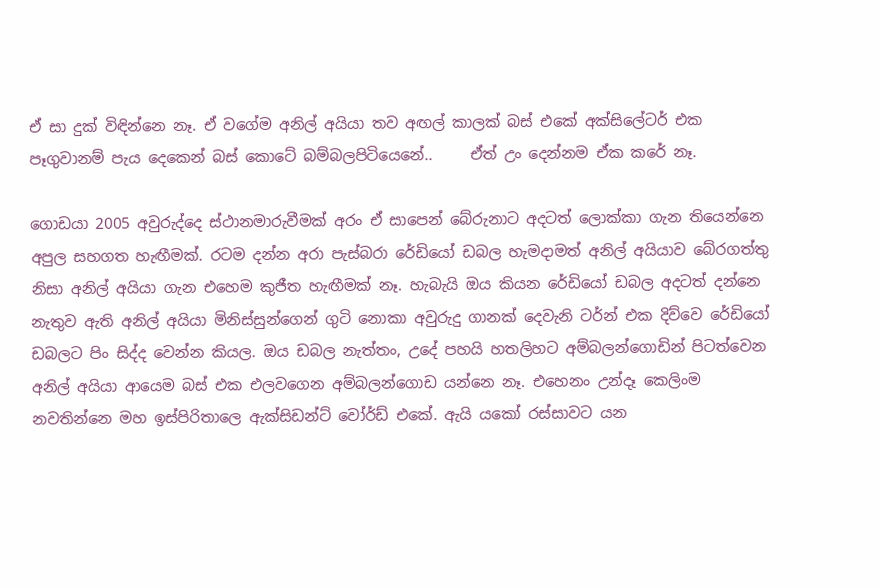ඒ සා දුක් විඳින්නෙ නෑ. ඒ වගේම අනිල් අයියා තව අඟල් කාලක් බස් එකේ අක්සිලේටර් එක පෑගුවානම් පැය දෙකෙන් බස් කොටේ බම්බලපිටියෙනේ..     ඒත් උං දෙන්නම ඒක කරේ නෑ.

ගොඩයා 2005 අවුරුද්දෙ ස්ථානමාරුවීමක් අරං ඒ සාපෙන් බේරුනාට අදටත් ලොක්කා ගැන තියෙන්නෙ අපුල සහගත හැඟීමක්. රටම දන්න අරා පැස්බරා රේඩියෝ ඩබල හැමදාමත් අනිල් අයියාව බේරගත්තු නිසා අනිල් අයියා ගැන එහෙම කුජීත හැඟීමක් නෑ. හැබැයි ඔය කියන රේඩියෝ ඩබල අදටත් දන්නෙ නැතුව ඇති අනිල් අයියා මිනිස්සුන්ගෙන් ගුටි නොකා අවුරුදු ගානක් දෙවැනි ටර්න් එක දිව්වෙ රේඩියෝ ඩබලට පිං සිද්ද වෙන්න කියල. ඔය ඩබල නැත්තං, උදේ පහයි හතලිහට අම්බලන්ගොඩින් පිටත්වෙන අනිල් අයියා ආයෙම බස් එක එලවගෙන අම්බලන්ගොඩ යන්නෙ නෑ. එහෙනං උන්දෑ කෙලිංම නවතින්නෙ මහ ඉස්පිරිතාලෙ ඇක්සිඩන්ට් වෝර්ඩ් එකේ. ඇයි යකෝ රස්සාවට යන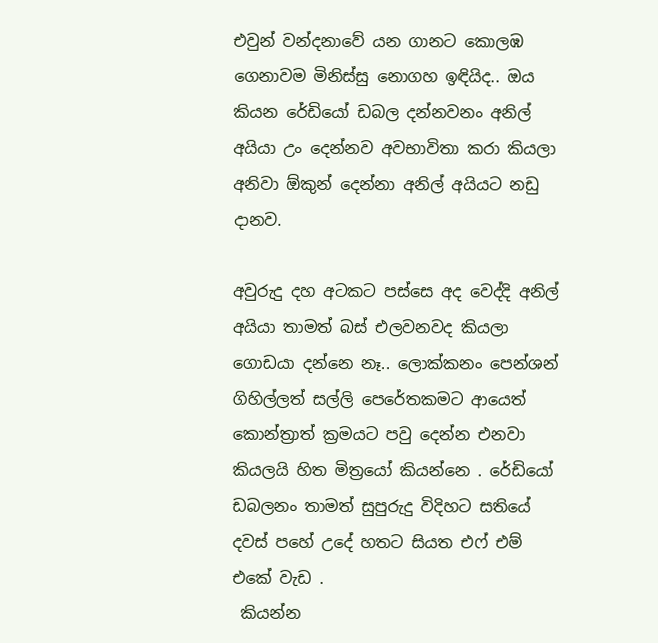එවුන් වන්දනාවේ යන ගානට කොලඹ ගෙනාවම මිනිස්සු නොගහ ඉඳියිද.. ඔය කියන රේඩියෝ ඩබල දන්නවනං අනිල් අයියා උං දෙන්නව අවභාවිතා කරා කියලා අනිවා ඕකුන් දෙන්නා අනිල් අයියට නඩු දානව.

අවුරුදු දහ අටකට පස්සෙ අද වෙද්දි අනිල් අයියා තාමත් බස් එලවනවද කියලා ගොඩයා දන්නෙ නෑ.. ලොක්කනං පෙන්ශන් ගිහිල්ලත් සල්ලි පෙරේතකමට ආයෙත් කොන්ත්‍රාත් ක්‍රමයට පවු දෙන්න එනවා කියලයි හිත මිත්‍රයෝ කියන්නෙ . රේඩියෝ ඩබලනං තාමත් සුපුරුදු විදිහට සතියේ දවස් පහේ උදේ හතට සියත එෆ් එම් එකේ වැඩ .
 කියන්න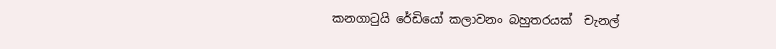කනගාටුයි රේඩියෝ කලාවනං බහුතරයක්  චැනල්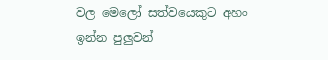වල මෙලෝ සත්වයෙකුට අහං ඉන්න පුලුවන්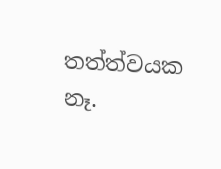තත්ත්වයක නෑ.